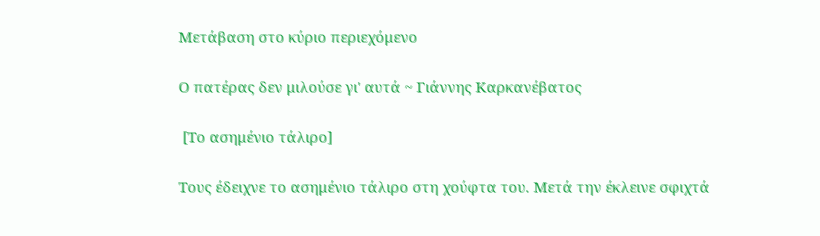Μετάβαση στο κύριο περιεχόμενο

Ο πατέρας δεν μιλούσε γι' αυτά ~ Γιάννης Καρκανέβατος

 [Το ασημένιο τάλιρο]

Τους έδειχνε το ασημένιο τάλιρο στη χούφτα του. Μετά την έκλεινε σφιχτά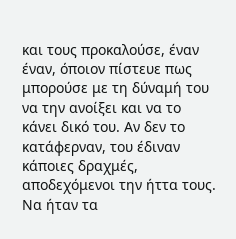και τους προκαλούσε, έναν έναν, όποιον πίστευε πως μπορούσε με τη δύναμή του να την ανοίξει και να το κάνει δικό του. Αν δεν το κατάφερναν, του έδιναν κάποιες δραχμές, αποδεχόμενοι την ήττα τους. Να ήταν τα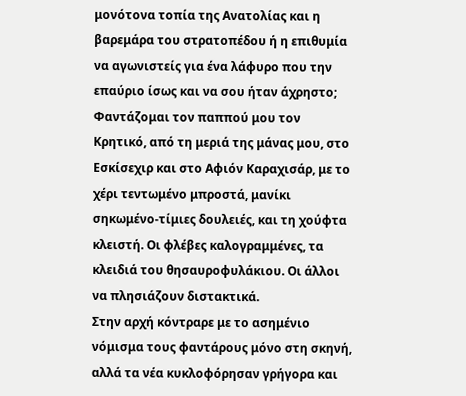μονότονα τοπία της Ανατολίας και η βαρεμάρα του στρατοπέδου ή η επιθυμία να αγωνιστείς για ένα λάφυρο που την επαύριο ίσως και να σου ήταν άχρηστο; Φαντάζομαι τον παππού μου τον Κρητικό, από τη μεριά της μάνας μου, στο Εσκίσεχιρ και στο Αφιόν Καραχισάρ, με το χέρι τεντωμένο μπροστά, μανίκι σηκωμένο-τίμιες δουλειές, και τη χούφτα κλειστή. Οι φλέβες καλογραμμένες, τα κλειδιά του θησαυροφυλάκιου. Οι άλλοι να πλησιάζουν διστακτικά.
Στην αρχή κόντραρε με το ασημένιο νόμισμα τους φαντάρους μόνο στη σκηνή, αλλά τα νέα κυκλοφόρησαν γρήγορα και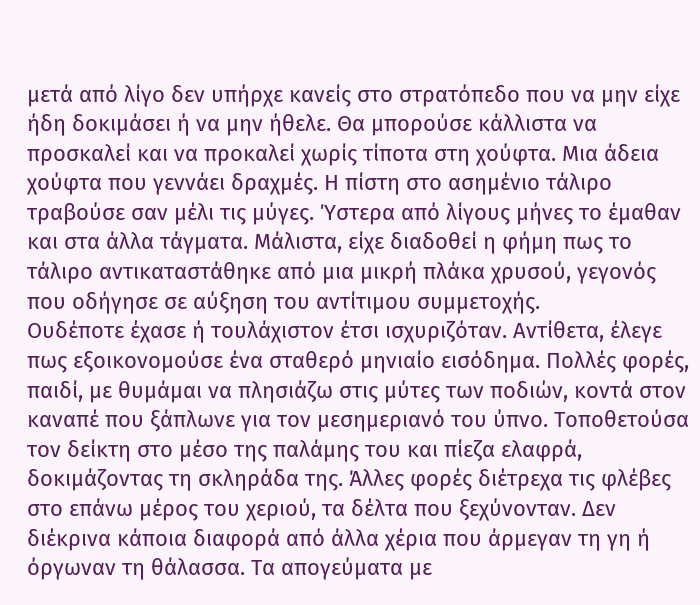μετά από λίγο δεν υπήρχε κανείς στο στρατόπεδο που να μην είχε ήδη δοκιμάσει ή να μην ήθελε. Θα μπορούσε κάλλιστα να προσκαλεί και να προκαλεί χωρίς τίποτα στη χούφτα. Μια άδεια χούφτα που γεννάει δραχμές. Η πίστη στο ασημένιο τάλιρο τραβούσε σαν μέλι τις μύγες. Ύστερα από λίγους μήνες το έμαθαν και στα άλλα τάγματα. Μάλιστα, είχε διαδοθεί η φήμη πως το τάλιρο αντικαταστάθηκε από μια μικρή πλάκα χρυσού, γεγονός που οδήγησε σε αύξηση του αντίτιμου συμμετοχής.
Ουδέποτε έχασε ή τουλάχιστον έτσι ισχυριζόταν. Αντίθετα, έλεγε πως εξοικονομούσε ένα σταθερό μηνιαίο εισόδημα. Πολλές φορές, παιδί, με θυμάμαι να πλησιάζω στις μύτες των ποδιών, κοντά στον καναπέ που ξάπλωνε για τον μεσημεριανό του ύπνο. Τοποθετούσα τον δείκτη στο μέσο της παλάμης του και πίεζα ελαφρά, δοκιμάζοντας τη σκληράδα της. Άλλες φορές διέτρεχα τις φλέβες στο επάνω μέρος του χεριού, τα δέλτα που ξεχύνονταν. Δεν διέκρινα κάποια διαφορά από άλλα χέρια που άρμεγαν τη γη ή όργωναν τη θάλασσα. Τα απογεύματα με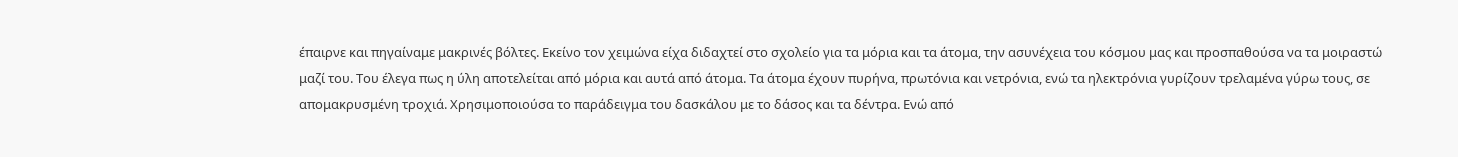έπαιρνε και πηγαίναμε μακρινές βόλτες. Εκείνο τον χειμώνα είχα διδαχτεί στο σχολείο για τα μόρια και τα άτομα, την ασυνέχεια του κόσμου μας και προσπαθούσα να τα μοιραστώ μαζί του. Του έλεγα πως η ύλη αποτελείται από μόρια και αυτά από άτομα. Τα άτομα έχουν πυρήνα, πρωτόνια και νετρόνια, ενώ τα ηλεκτρόνια γυρίζουν τρελαμένα γύρω τους, σε απομακρυσμένη τροχιά. Χρησιμοποιούσα το παράδειγμα του δασκάλου με το δάσος και τα δέντρα. Ενώ από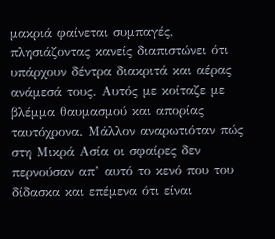μακριά φαίνεται συμπαγές, πλησιάζοντας κανείς διαπιστώνει ότι υπάρχουν δέντρα διακριτά και αέρας ανάμεσά τους. Αυτός με κοίταζε με βλέμμα θαυμασμού και απορίας ταυτόχρονα. Μάλλον αναρωτιόταν πώς στη Μικρά Ασία οι σφαίρες δεν περνούσαν απ’ αυτό το κενό που του δίδασκα και επέμενα ότι είναι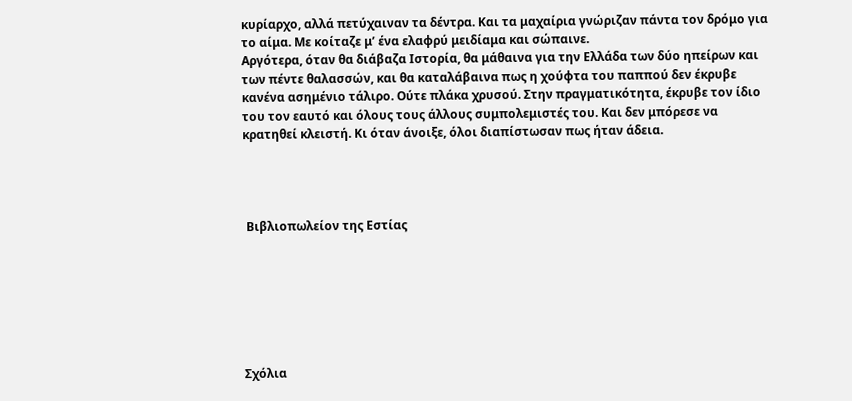κυρίαρχο, αλλά πετύχαιναν τα δέντρα. Και τα μαχαίρια γνώριζαν πάντα τον δρόμο για το αίμα. Με κοίταζε μ’ ένα ελαφρύ μειδίαμα και σώπαινε.
Αργότερα, όταν θα διάβαζα Ιστορία, θα μάθαινα για την Ελλάδα των δύο ηπείρων και των πέντε θαλασσών, και θα καταλάβαινα πως η χούφτα του παππού δεν έκρυβε κανένα ασημένιο τάλιρο. Ούτε πλάκα χρυσού. Στην πραγματικότητα, έκρυβε τον ίδιο του τον εαυτό και όλους τους άλλους συμπολεμιστές του. Και δεν μπόρεσε να κρατηθεί κλειστή. Κι όταν άνοιξε, όλοι διαπίστωσαν πως ήταν άδεια.




 Βιβλιοπωλείον της Εστίας







Σχόλια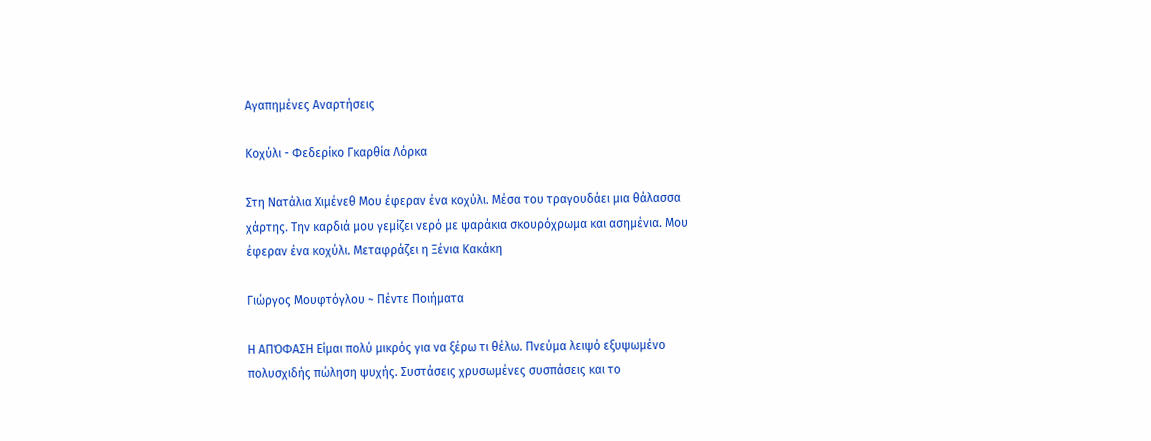Αγαπημένες Αναρτήσεις

Κοχύλι - Φεδερίκο Γκαρθία Λόρκα

Στη Νατάλια Χιμένεθ Μου έφεραν ένα κοχύλι. Μέσα του τραγουδάει μια θάλασσα χάρτης. Την καρδιά μου γεμίζει νερό με ψαράκια σκουρόχρωμα και ασημένια. Μου έφεραν ένα κοχύλι. Μεταφράζει η Ξένια Κακάκη

Γιώργος Μουφτόγλου ~ Πέντε Ποιήματα

Η ΑΠΌΦΑΣΗ Είμαι πολύ μικρός για να ξέρω τι θέλω. Πνεύμα λειψό εξυψωμένο πολυσχιδής πώληση ψυχής. Συστάσεις χρυσωμένες συσπάσεις και το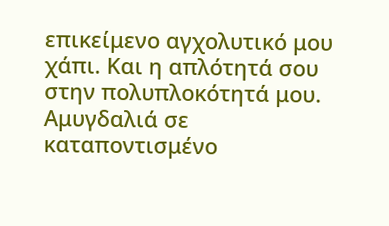επικείμενο αγχολυτικό μου χάπι. Και η απλότητά σου στην πολυπλοκότητά μου. Αμυγδαλιά σε καταποντισμένο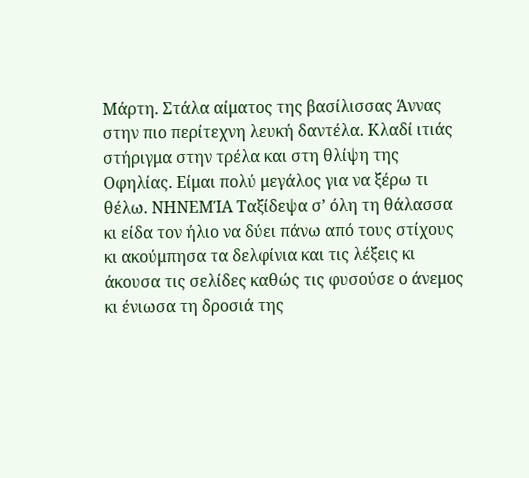Μάρτη. Στάλα αίματος της βασίλισσας Άννας στην πιο περίτεχνη λευκή δαντέλα. Κλαδί ιτιάς στήριγμα στην τρέλα και στη θλίψη της Οφηλίας. Είμαι πολύ μεγάλος για να ξέρω τι θέλω. ΝΗΝΕΜΊΑ Ταξίδεψα σ’ όλη τη θάλασσα κι είδα τον ήλιο να δύει πάνω από τους στίχους κι ακούμπησα τα δελφίνια και τις λέξεις κι άκουσα τις σελίδες καθώς τις φυσούσε ο άνεμος κι ένιωσα τη δροσιά της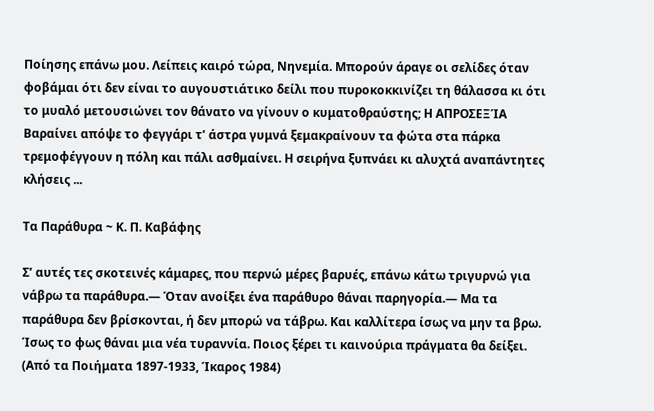Ποίησης επάνω μου. Λείπεις καιρό τώρα, Νηνεμία. Μπορούν άραγε οι σελίδες όταν φοβάμαι ότι δεν είναι το αυγουστιάτικο δείλι που πυροκοκκινίζει τη θάλασσα κι ότι το μυαλό μετουσιώνει τον θάνατο να γίνουν ο κυματοθραύστης; Η ΑΠΡΟΣΕΞΊΑ Βαραίνει απόψε το φεγγάρι τ’ άστρα γυμνά ξεμακραίνουν τα φώτα στα πάρκα τρεμοφέγγουν η πόλη και πάλι ασθμαίνει. Η σειρήνα ξυπνάει κι αλυχτά αναπάντητες κλήσεις ...

Τα Παράθυρα ~ Κ. Π. Καβάφης

Σ’ αυτές τες σκοτεινές κάμαρες, που περνώ μέρες βαρυές, επάνω κάτω τριγυρνώ για νάβρω τα παράθυρα.— Όταν ανοίξει ένα παράθυρο θάναι παρηγορία.— Μα τα παράθυρα δεν βρίσκονται, ή δεν μπορώ να τάβρω. Και καλλίτερα ίσως να μην τα βρω. Ίσως το φως θάναι μια νέα τυραννία. Ποιος ξέρει τι καινούρια πράγματα θα δείξει. (Από τα Ποιήματα 1897-1933, Ίκαρος 1984)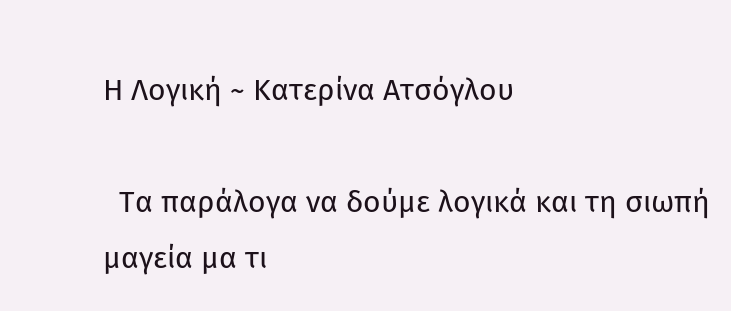Η Λογική ~ Κατερίνα Ατσόγλου

  Τα παράλογα να δούμε λογικά και τη σιωπή μαγεία μα τι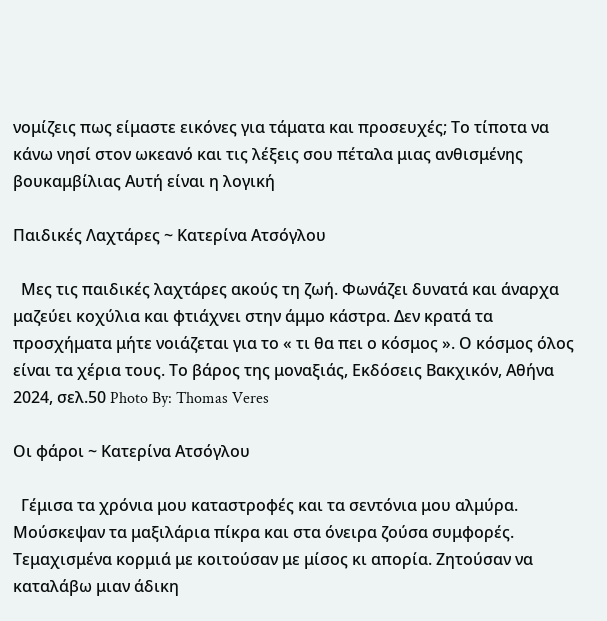νομίζεις πως είμαστε εικόνες για τάματα και προσευχές; Το τίποτα να κάνω νησί στον ωκεανό και τις λέξεις σου πέταλα μιας ανθισμένης βουκαμβίλιας Αυτή είναι η λογική

Παιδικές Λαχτάρες ~ Κατερίνα Ατσόγλου

  Μες τις παιδικές λαχτάρες ακούς τη ζωή. Φωνάζει δυνατά και άναρχα μαζεύει κοχύλια και φτιάχνει στην άμμο κάστρα. Δεν κρατά τα προσχήματα μήτε νοιάζεται για το « τι θα πει ο κόσμος ». Ο κόσμος όλος είναι τα χέρια τους. Το βάρος της μοναξιάς, Εκδόσεις Βακχικόν, Αθήνα 2024, σελ.50 Photo By: Thomas Veres

Οι φάροι ~ Κατερίνα Ατσόγλου

  Γέμισα τα χρόνια μου καταστροφές και τα σεντόνια μου αλμύρα. Μούσκεψαν τα μαξιλάρια πίκρα και στα όνειρα ζούσα συμφορές. Τεμαχισμένα κορμιά με κοιτούσαν με μίσος κι απορία. Ζητούσαν να καταλάβω μιαν άδικη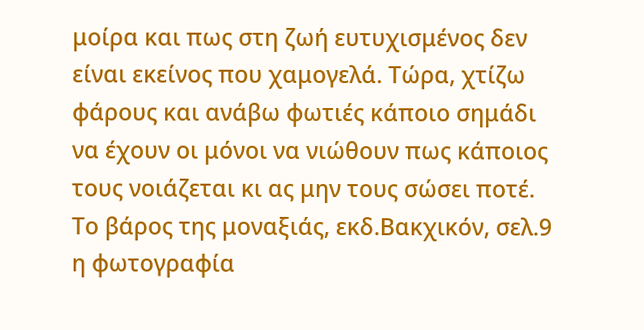μοίρα και πως στη ζωή ευτυχισμένος δεν είναι εκείνος που χαμογελά. Τώρα, χτίζω φάρους και ανάβω φωτιές κάποιο σημάδι να έχουν οι μόνοι να νιώθουν πως κάποιος τους νοιάζεται κι ας μην τους σώσει ποτέ. Το βάρος της μοναξιάς, εκδ.Βακχικόν, σελ.9 η φωτογραφία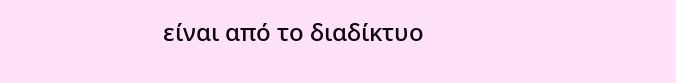είναι από το διαδίκτυο